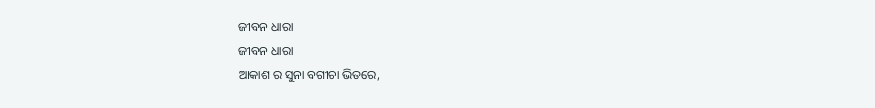ଜୀବନ ଧାରା
ଜୀବନ ଧାରା
ଆକାଶ ର ସୁନା ବଗୀଚା ଭିତରେ,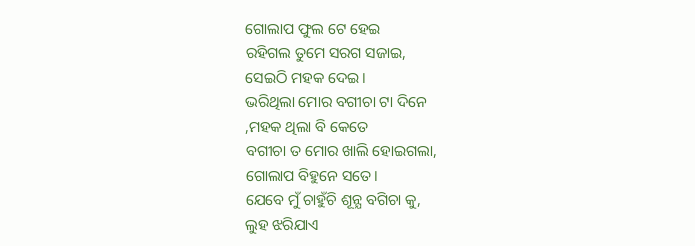ଗୋଲାପ ଫୁଲ ଟେ ହେଇ
ରହିଗଲ ତୁମେ ସରଗ ସଜାଇ,
ସେଇଠି ମହକ ଦେଇ।
ଭରିଥିଲା ମୋର ବଗୀଚା ଟା ଦିନେ
,ମହକ ଥିଲା ବି କେତେ
ବଗୀଚା ତ ମୋର ଖାଲି ହୋଇଗଲା,
ଗୋଲାପ ବିହୁନେ ସତେ।
ଯେବେ ମୁଁ ଚାହୁଁଚି ଶୂନ୍ଯ ବଗିଚା କୁ,
ଲୁହ ଝରିଯାଏ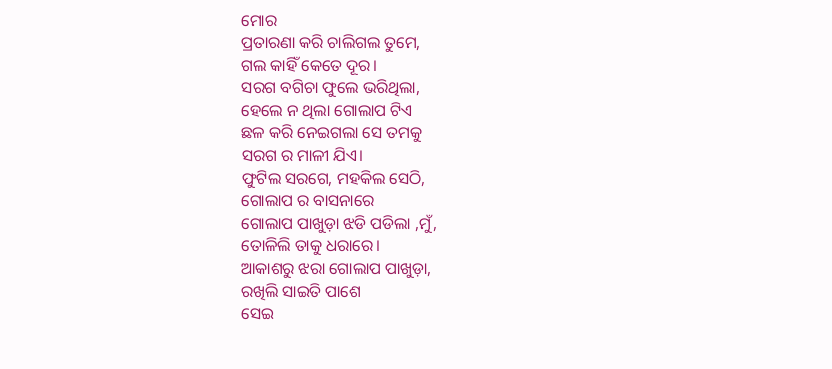ମୋର
ପ୍ରତାରଣା କରି ଚାଲିଗଲ ତୁମେ,
ଗଲ କାହିଁ କେତେ ଦୂର।
ସରଗ ବଗିଚା ଫୁଲେ ଭରିଥିଲା,
ହେଲେ ନ ଥିଲା ଗୋଲାପ ଟିଏ
ଛଳ କରି ନେଇଗଲା ସେ ତମକୁ
ସରଗ ର ମାଳୀ ଯିଏ।
ଫୁଟିଲ ସରଗେ, ମହକିଲ ସେଠି,
ଗୋଲାପ ର ବାସନାରେ
ଗୋଲାପ ପାଖୁଡ଼ା ଝଡି ପଡିଲା ,ମୁଁ,
ତୋଳିଲି ତାକୁ ଧରାରେ।
ଆକାଶରୁ ଝରା ଗୋଲାପ ପାଖୁଡ଼ା,
ରଖିଲି ସାଇତି ପାଶେ
ସେଇ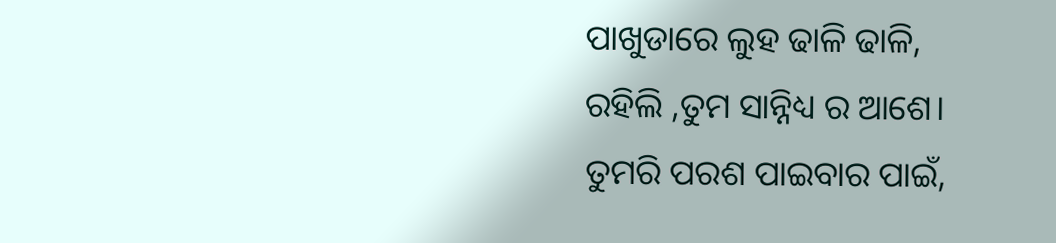ପାଖୁଡାରେ ଲୁହ ଢାଳି ଢାଳି,
ରହିଲି ,ତୁମ ସାନ୍ନିଧ୍ୟ ର ଆଶେ।
ତୁମରି ପରଶ ପାଇବାର ପାଇଁ,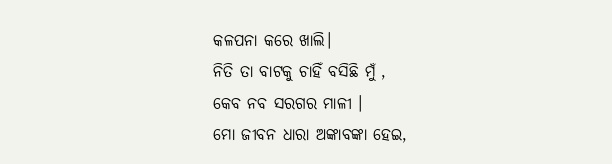କଳପନା କରେ ଖାଲି।
ନିତି ତା ବାଟକୁ ଚାହିଁ ବସିଛି ମୁଁ ,
କେବ ନବ ସରଗର ମାଳୀ ।
ମୋ ଜୀବନ ଧାରା ଅଙ୍କାବଙ୍କା ହେଇ,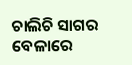ଚାଲିଚି ସାଗର ବେଳାରେ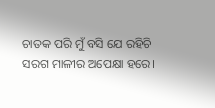ଚାତକ ପରି ମୁଁ ବସି ଯେ ରହିଚି
ସରଗ ମାଳୀର ଅପେକ୍ଷା ହରେ।